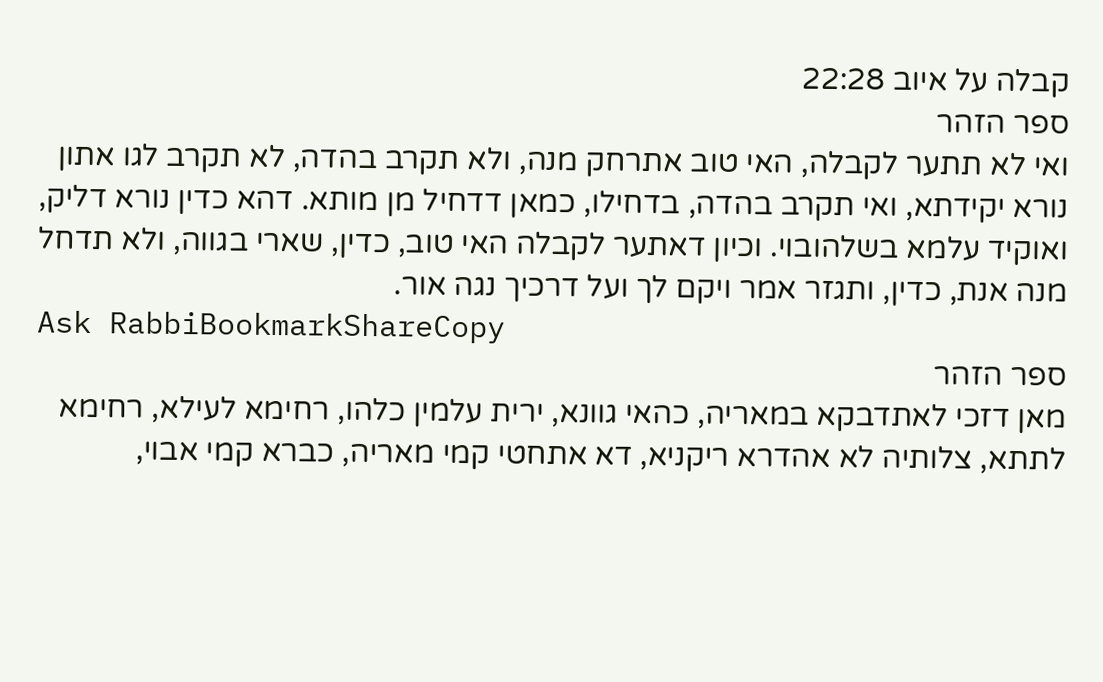קבלה על איוב 22:28
ספר הזהר
ואי לא תתער לקבלה, האי טוב אתרחק מנה, ולא תקרב בהדה, לא תקרב לגו אתון נורא יקידתא, ואי תקרב בהדה, בדחילו, כמאן דדחיל מן מותא. דהא כדין נורא דליק, ואוקיד עלמא בשלהובוי. וכיון דאתער לקבלה האי טוב, כדין, שארי בגווה, ולא תדחל מנה אנת, כדין, ותגזר אמר ויקם לך ועל דרכיך נגה אור.
Ask RabbiBookmarkShareCopy
ספר הזהר
מאן דזכי לאתדבקא במאריה, כהאי גוונא, ירית עלמין כלהו, רחימא לעילא, רחימא לתתא, צלותיה לא אהדרא ריקניא, דא אתחטי קמי מאריה, כברא קמי אבוי,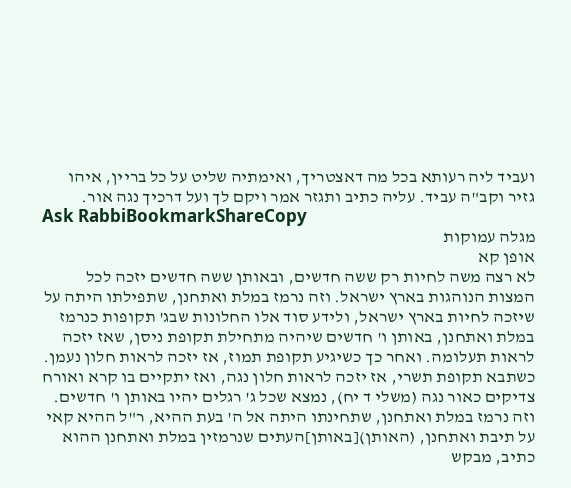ועביד ליה רעותא בכל מה דאצטריך, ואימתיה שליט על כל בריין, איהו גזיר וקב"ה עביד. עליה כתיב ותגזר אמר ויקם לך ועל דרכיך נגה אור.
Ask RabbiBookmarkShareCopy
מגלה עמוקות
אופן קא
לא רצה משה לחיות רק ששה חדשים, ובאותן ששה חדשים יזכה לכל המצות הנוהגות בארץ ישראל. וזה נרמז במלת ואתחנן, שתפילתו היתה על שיזכה לחיות בארץ ישראל, ולידע סוד אלו החלונות שבג' תקופות כנרמז במלת ואתחנן, באותן ו' חדשים שיהיה מתחילת תקופת ניסן, שאז יזכה לראות תעלומה. ואחר כך כשיגיע תקופת תמוז, אז יזכה לראות חלון נעמן. כשתבא תקופת תשרי, אז יזכה לראות חלון נגה, ואז יתקיים בו קרא ואורח צדיקים כאור נגה (משלי ד יח), נמצא שכל ג' רגלים יהיו באותן ו' חדשים. וזה נרמז במלת ואתחנן, שתחינתו היתה אל ה' בעת ההיא, ר"ל ההיא קאי על תיבת ואתחנן, (האותן)[באותן]העתים שנרמזין במלת ואתחנן ההוא כתיב, מבקש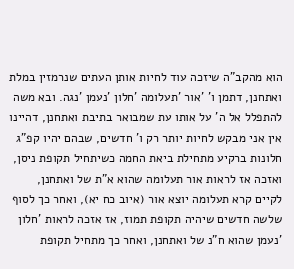הוא מהקב"ה שיזכה עוד לחיות אותן העתים שנרמזין במלת ואתחנן, דתמן ו' 'אור 'תעלומה 'חלון 'נעמן 'נגה. ובא משה להתפלל אל ה' על אותו עת שמבואר בתיבת ואתחנן, דהיינו אין אני מבקש לחיות יותר רק ו' חדשים, שבהם יהיו קפ"ג חלונות ברקיע מתחילת ביאת החמה כשיתחיל תקופת ניסן, ואזכה אז לראות אור תעלומה שהוא א"ת של ואתחנן, לקיים קרא תעלומה יוצא אור (איוב כח יא), ואחר כך לסוף שלשה חדשים שיהיה תקופת תמוז, אז אזכה לראות 'חלון 'נעמן שהוא ח"נ של ואתחנן, ואחר כך מתחיל תקופת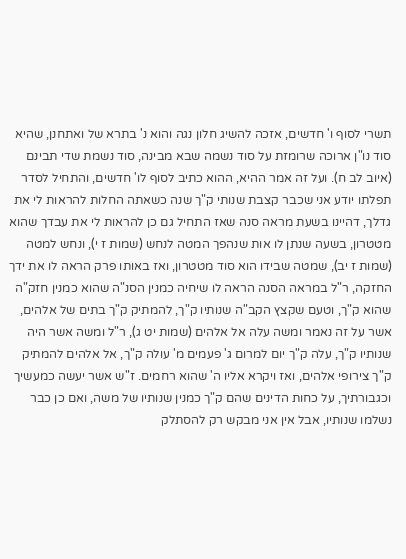תשרי לסוף ו' חדשים, אזכה להשיג חלון נגה והוא נ' בתרא של ואתחנן, שהיא סוד נו"ן ארוכה שרומזת על סוד נשמה שבא מבינה, סוד נשמת שדי תבינם (איוב לב ח). ועל זה אמר ההיא, ההוא כתיב לסוף לו' חדשים, והתחיל לסדר תפלתו יודע אני שכבר קצבת שנותי ק"ך שנה כשאתה החלות להראות לי את גדלך, דהיינו בשעת מראה סנה שאז התחיל גם כן להראות לי את עבדך שהוא מטטרון, בשעה שנתן לו אות שנהפך המטה לנחש (שמות ז י), ונחש למטה (שמות ז יב), שמטה שבידו הוא סוד מטטרון, ואז באותו פרק הראה לו את ידך החזקה, ר"ל במראה הסנה הראה לו שיחיה כמנין הסנ"ה שהוא כמנין חזק"ה שהוא ק"ך, וטעם שקצץ הקב"ה שנותיו ק"ך, להמתיק ק"ך בתים של אלהים, אשר על זה נאמר ומשה עלה אל אלהים (שמות יט ג), ר"ל ומשה אשר היה שנותיו ק"ך, עלה ק"ך יום למרום ג' פעמים מ' עולה ק"ך, אל אלהים להמתיק ק"ך צירופי אלהים, ואז ויקרא אליו ה' שהוא רחמים. ז"ש אשר יעשה כמעשיך וכגבורתיך, על כחות הדינים שהם ק"ך כמנין שנותיו של משה, ואם כן כבר נשלמו שנותיו, אבל אין אני מבקש רק להסתלק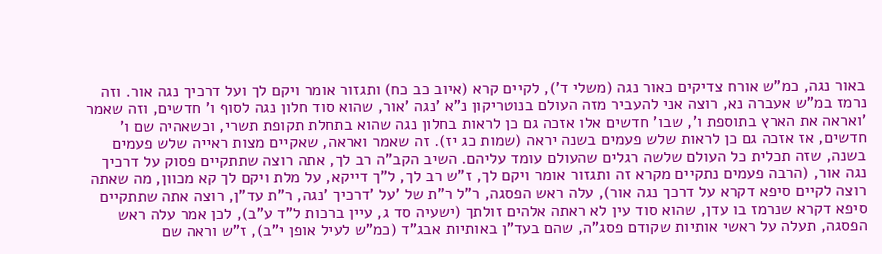באור נגה, כמ"ש אורח צדיקים כאור נגה (משלי ד'), לקיים קרא (איוב כב כח) ותגזור אומר ויקם לך ועל דרכיך נגה אור. וזה נרמז במ"ש אעברה נא, רוצה אני להעביר מזה העולם בנוטריקון נ"א 'נגה 'אור, שהוא סוד חלון נגה לסוף ו' חדשים, וזה שאמר 'ואראה את הארץ בתוספת ו', שבו' חדשים אלו אזכה גם כן לראות בחלון נגה שהוא בתחלת תקופת תשרי, וכשאהיה שם ו' חדשים, אז אזכה גם כן לראות שלש פעמים בשנה יראה (שמות כג יז). זה שאמר ואראה, שאקיים מצות ראייה שלש פעמים בשנה, שזה תכלית כל העולם שלשה רגלים שהעולם עומד עליהם. השיב הקב"ה רב לך, אתה רוצה שתתקיים פסוק על דרכיך נגה אור, (הרבה פעמים נתקיים מקרא זה ותגזור אומר ויקם לך, ז"ש רב לך, ל"ך דייקא, על מלת ויקם לך קא מכוון, מה שאתה רוצה לקיים סיפא דקרא על דרכך נגה אור), עלה ראש הפסגה, ר"ל ר"ת של 'על 'דרכיך 'נגה, ר"ת עד"ן, רוצה אתה שתתקיים סיפא דקרא שנרמז בו עדן, שהוא סוד עין לא ראתה אלהים זולתך (ישעיה סד ג, עיין ברכות ל"ד ע"ב), לכן אמר עלה ראש הפסגה, תעלה על ראשי אותיות שקודם פסג"ה, שהם בעד"ן באותיות אבג"ד (כמ"ש לעיל אופן י"ב), ז"ש וראה שם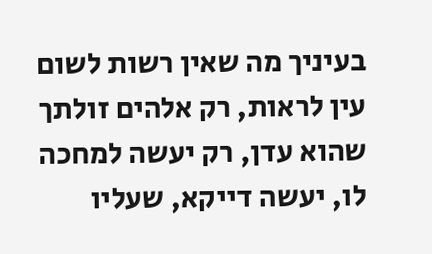בעיניך מה שאין רשות לשום עין לראות, רק אלהים זולתך שהוא עדן, רק יעשה למחכה לו, יעשה דייקא, שעליו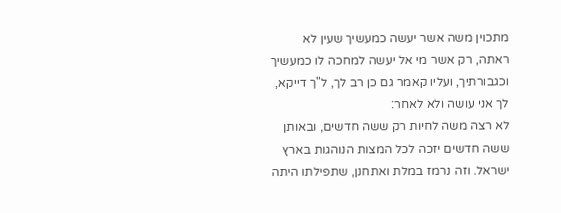מתכוין משה אשר יעשה כמעשיך שעין לא ראתה, רק אשר מי אל יעשה למחכה לו כמעשיך וכגבורתיך, ועליו קאמר גם כן רב לך, ל"ך דייקא, לך אני עושה ולא לאחר:
לא רצה משה לחיות רק ששה חדשים, ובאותן ששה חדשים יזכה לכל המצות הנוהגות בארץ ישראל. וזה נרמז במלת ואתחנן, שתפילתו היתה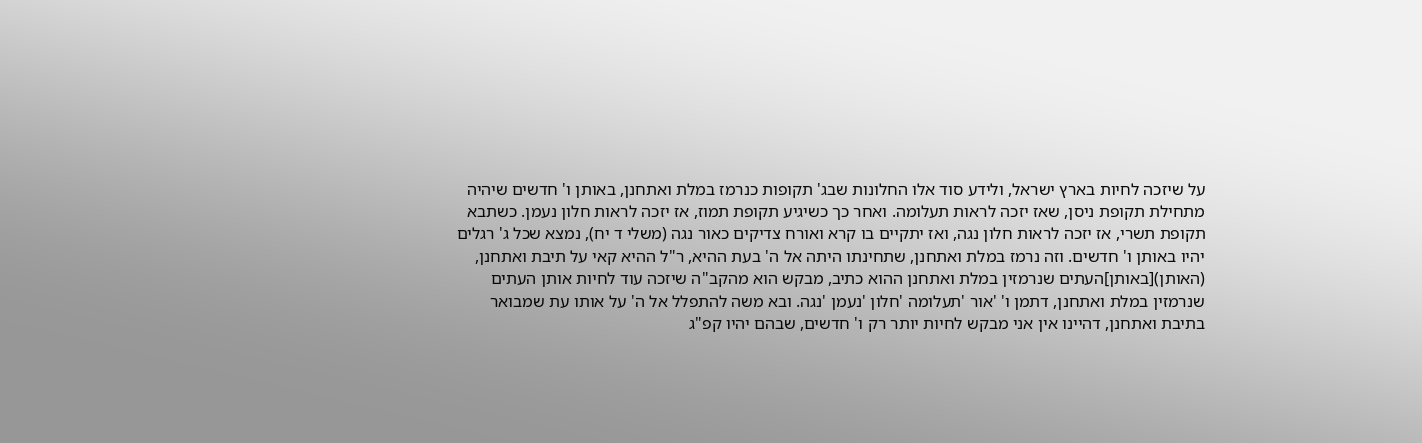על שיזכה לחיות בארץ ישראל, ולידע סוד אלו החלונות שבג' תקופות כנרמז במלת ואתחנן, באותן ו' חדשים שיהיה מתחילת תקופת ניסן, שאז יזכה לראות תעלומה. ואחר כך כשיגיע תקופת תמוז, אז יזכה לראות חלון נעמן. כשתבא תקופת תשרי, אז יזכה לראות חלון נגה, ואז יתקיים בו קרא ואורח צדיקים כאור נגה (משלי ד יח), נמצא שכל ג' רגלים יהיו באותן ו' חדשים. וזה נרמז במלת ואתחנן, שתחינתו היתה אל ה' בעת ההיא, ר"ל ההיא קאי על תיבת ואתחנן, (האותן)[באותן]העתים שנרמזין במלת ואתחנן ההוא כתיב, מבקש הוא מהקב"ה שיזכה עוד לחיות אותן העתים שנרמזין במלת ואתחנן, דתמן ו' 'אור 'תעלומה 'חלון 'נעמן 'נגה. ובא משה להתפלל אל ה' על אותו עת שמבואר בתיבת ואתחנן, דהיינו אין אני מבקש לחיות יותר רק ו' חדשים, שבהם יהיו קפ"ג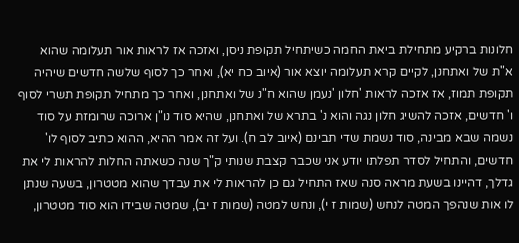חלונות ברקיע מתחילת ביאת החמה כשיתחיל תקופת ניסן, ואזכה אז לראות אור תעלומה שהוא א"ת של ואתחנן, לקיים קרא תעלומה יוצא אור (איוב כח יא), ואחר כך לסוף שלשה חדשים שיהיה תקופת תמוז, אז אזכה לראות 'חלון 'נעמן שהוא ח"נ של ואתחנן, ואחר כך מתחיל תקופת תשרי לסוף ו' חדשים, אזכה להשיג חלון נגה והוא נ' בתרא של ואתחנן, שהיא סוד נו"ן ארוכה שרומזת על סוד נשמה שבא מבינה, סוד נשמת שדי תבינם (איוב לב ח). ועל זה אמר ההיא, ההוא כתיב לסוף לו' חדשים, והתחיל לסדר תפלתו יודע אני שכבר קצבת שנותי ק"ך שנה כשאתה החלות להראות לי את גדלך, דהיינו בשעת מראה סנה שאז התחיל גם כן להראות לי את עבדך שהוא מטטרון, בשעה שנתן לו אות שנהפך המטה לנחש (שמות ז י), ונחש למטה (שמות ז יב), שמטה שבידו הוא סוד מטטרון,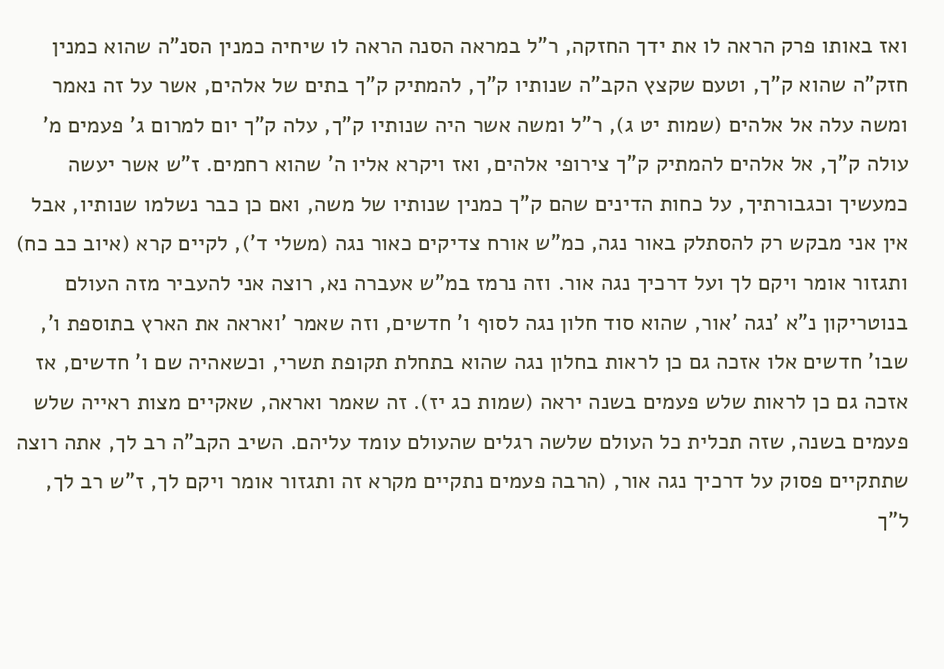ואז באותו פרק הראה לו את ידך החזקה, ר"ל במראה הסנה הראה לו שיחיה כמנין הסנ"ה שהוא כמנין חזק"ה שהוא ק"ך, וטעם שקצץ הקב"ה שנותיו ק"ך, להמתיק ק"ך בתים של אלהים, אשר על זה נאמר ומשה עלה אל אלהים (שמות יט ג), ר"ל ומשה אשר היה שנותיו ק"ך, עלה ק"ך יום למרום ג' פעמים מ' עולה ק"ך, אל אלהים להמתיק ק"ך צירופי אלהים, ואז ויקרא אליו ה' שהוא רחמים. ז"ש אשר יעשה כמעשיך וכגבורתיך, על כחות הדינים שהם ק"ך כמנין שנותיו של משה, ואם כן כבר נשלמו שנותיו, אבל אין אני מבקש רק להסתלק באור נגה, כמ"ש אורח צדיקים כאור נגה (משלי ד'), לקיים קרא (איוב כב כח) ותגזור אומר ויקם לך ועל דרכיך נגה אור. וזה נרמז במ"ש אעברה נא, רוצה אני להעביר מזה העולם בנוטריקון נ"א 'נגה 'אור, שהוא סוד חלון נגה לסוף ו' חדשים, וזה שאמר 'ואראה את הארץ בתוספת ו', שבו' חדשים אלו אזכה גם כן לראות בחלון נגה שהוא בתחלת תקופת תשרי, וכשאהיה שם ו' חדשים, אז אזכה גם כן לראות שלש פעמים בשנה יראה (שמות כג יז). זה שאמר ואראה, שאקיים מצות ראייה שלש פעמים בשנה, שזה תכלית כל העולם שלשה רגלים שהעולם עומד עליהם. השיב הקב"ה רב לך, אתה רוצה שתתקיים פסוק על דרכיך נגה אור, (הרבה פעמים נתקיים מקרא זה ותגזור אומר ויקם לך, ז"ש רב לך, ל"ך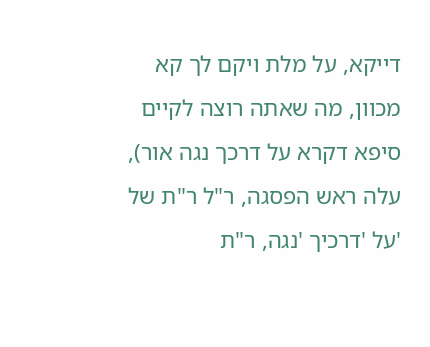דייקא, על מלת ויקם לך קא מכוון, מה שאתה רוצה לקיים סיפא דקרא על דרכך נגה אור), עלה ראש הפסגה, ר"ל ר"ת של 'על 'דרכיך 'נגה, ר"ת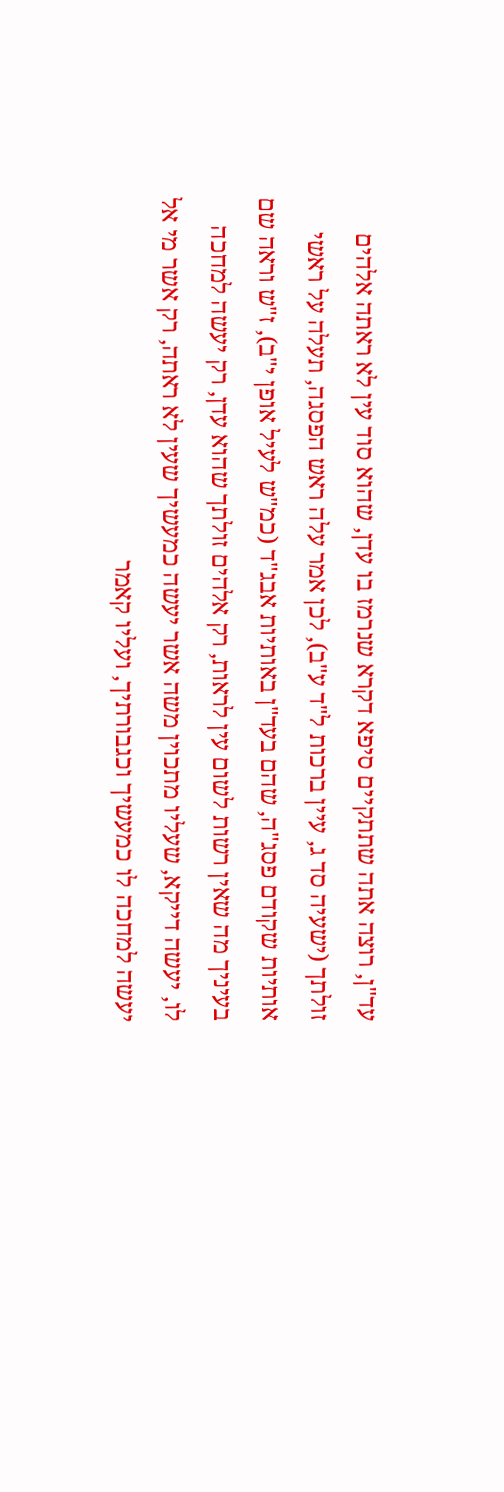עד"ן, רוצה אתה שתתקיים סיפא דקרא שנרמז בו עדן, שהוא סוד עין לא ראתה אלהים זולתך (ישעיה סד ג, עיין ברכות ל"ד ע"ב), לכן אמר עלה ראש הפסגה, תעלה על ראשי אותיות שקודם פסג"ה, שהם בעד"ן באותיות אבג"ד (כמ"ש לעיל אופן י"ב), ז"ש וראה שם בעיניך מה שאין רשות לשום עין לראות, רק אלהים זולתך שהוא עדן, רק יעשה למחכה לו, יעשה דייקא, שעליו מתכוין משה אשר יעשה כמעשיך שעין לא ראתה, רק אשר מי אל יעשה למחכה לו כמעשיך וכגבורתיך, ועליו קאמר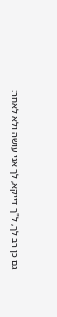גם כן רב לך, ל"ך דייקא, לך אני עושה ולא לאחר: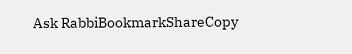Ask RabbiBookmarkShareCopy